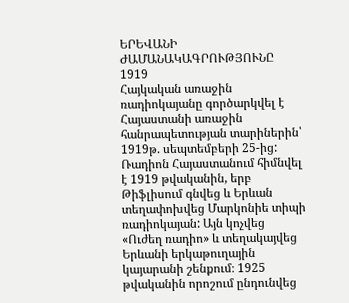ԵՐԵՎԱՆԻ ԺԱՄԱՆԱԿԱԳՐՈՒԹՅՈՒՆԸ
1919
Հայկական առաջին ռադիոկայանը գործարկվել է Հայաստանի առաջին հանրապետության տարիներին՝ 1919թ. սեպտեմբերի 25-ից:
Ռադիոն Հայաստանում հիմնվել է 1919 թվականին, երբ Թիֆլիսում գնվեց և Երևան տեղափոխվեց Մարկոնիե տիպի ռադիոկայան: Այն կոչվեց «Ուժեղ ռադիո» և տեղակայվեց Երևանի երկաթուղային կայարանի շենքում։ 1925 թվականին որոշում ընդունվեց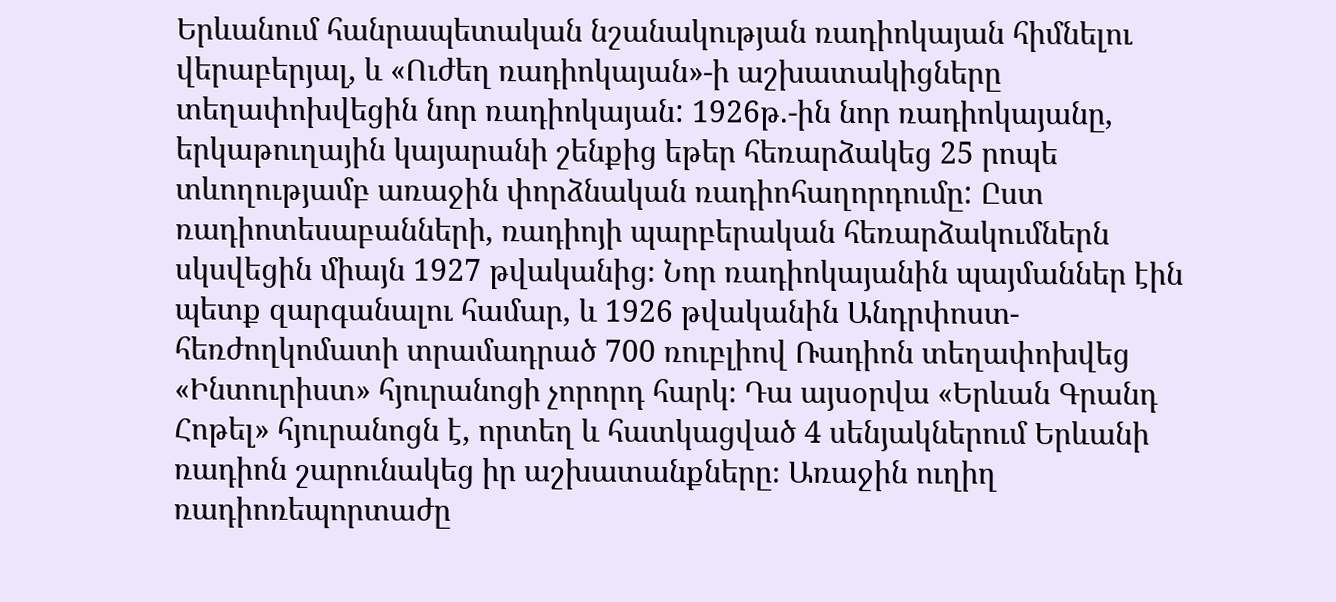Երևանում հանրապետական նշանակության ռադիոկայան հիմնելու վերաբերյալ, և «Ուժեղ ռադիոկայան»-ի աշխատակիցները տեղափոխվեցին նոր ռադիոկայան: 1926թ.-ին նոր ռադիոկայանը, երկաթուղային կայարանի շենքից եթեր հեռարձակեց 25 րոպե տևողությամբ առաջին փորձնական ռադիոհաղորդումը: Ըստ ռադիոտեսաբանների, ռադիոյի պարբերական հեռարձակումներն սկսվեցին միայն 1927 թվականից։ Նոր ռադիոկայանին պայմաններ էին պետք զարգանալու համար, և 1926 թվականին Անդրփոստ-հեռժողկոմատի տրամադրած 700 ռուբլիով Ռադիոն տեղափոխվեց «Ինտուրիստ» հյուրանոցի չորորդ հարկ։ Դա այսօրվա «Երևան Գրանդ Հոթել» հյուրանոցն է, որտեղ և հատկացված 4 սենյակներում Երևանի ռադիոն շարունակեց իր աշխատանքները։ Առաջին ուղիղ ռադիոռեպորտաժը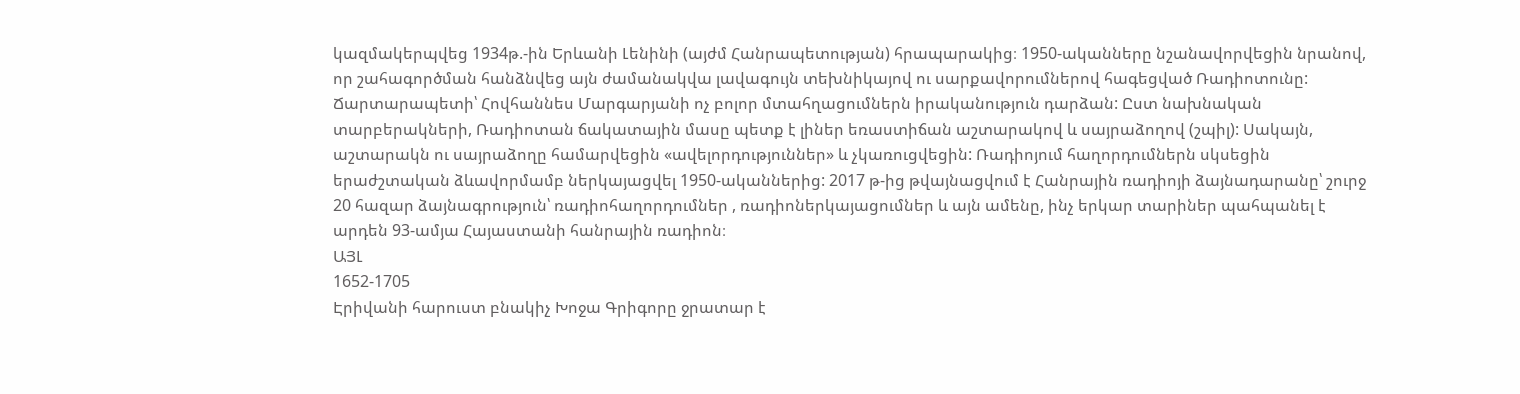կազմակերպվեց 1934թ.-ին Երևանի Լենինի (այժմ Հանրապետության) հրապարակից։ 1950-ականները նշանավորվեցին նրանով, որ շահագործման հանձնվեց այն ժամանակվա լավագույն տեխնիկայով ու սարքավորումներով հագեցված Ռադիոտունը: Ճարտարապետի՝ Հովհաննես Մարգարյանի ոչ բոլոր մտահղացումներն իրականություն դարձան: Ըստ նախնական տարբերակների, Ռադիոտան ճակատային մասը պետք է լիներ եռաստիճան աշտարակով և սայրաձողով (շպիլ): Սակայն, աշտարակն ու սայրաձողը համարվեցին «ավելորդություններ» և չկառուցվեցին: Ռադիոյում հաղորդումներն սկսեցին երաժշտական ձևավորմամբ ներկայացվել 1950-ականներից: 2017 թ-ից թվայնացվում է Հանրային ռադիոյի ձայնադարանը՝ շուրջ 20 հազար ձայնագրություն՝ ռադիոհաղորդումներ , ռադիոներկայացումներ և այն ամենը, ինչ երկար տարիներ պահպանել է արդեն 93-ամյա Հայաստանի հանրային ռադիոն։
ԱՅԼ
1652-1705
Էրիվանի հարուստ բնակիչ Խոջա Գրիգորը ջրատար է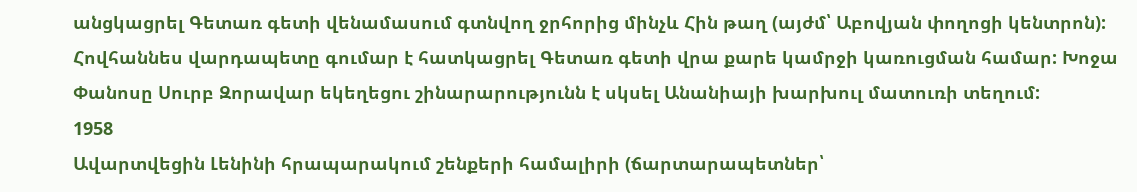անցկացրել Գետառ գետի վենամասում գտնվող ջրհորից մինչև Հին թաղ (այժմ՝ Աբովյան փողոցի կենտրոն): Հովհաննես վարդապետը գումար է հատկացրել Գետառ գետի վրա քարե կամրջի կառուցման համար: Խոջա Փանոսը Սուրբ Զորավար եկեղեցու շինարարությունն է սկսել Անանիայի խարխուլ մատուռի տեղում:
1958
Ավարտվեցին Լենինի հրապարակում շենքերի համալիրի (ճարտարապետներ՝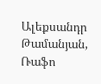Ալեքսանդր Թամանյան, Ռաֆո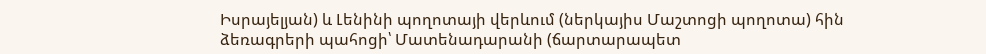Իսրայելյան) և Լենինի պողոտայի վերևում (ներկայիս Մաշտոցի պողոտա) հին ձեռագրերի պահոցի՝ Մատենադարանի (ճարտարապետ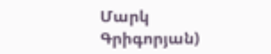Մարկ Գրիգորյան)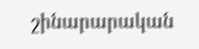շինարարական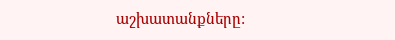աշխատանքները: